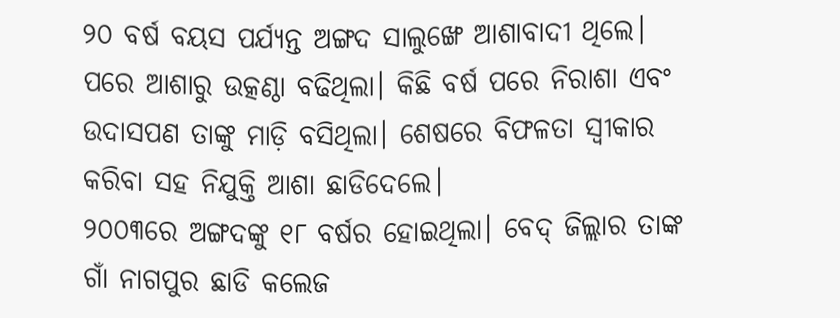୨୦ ବର୍ଷ ବୟସ ପର୍ଯ୍ୟନ୍ତ ଅଙ୍ଗଦ ସାଲୁଙ୍ଖେ ଆଶାବାଦୀ ଥିଲେ। ପରେ ଆଶାରୁ ଉତ୍କଣ୍ଠା ବଢିଥିଲା। କିଛି ବର୍ଷ ପରେ ନିରାଶା ଏବଂ ଉଦାସପଣ ତାଙ୍କୁ ମାଡ଼ି ବସିଥିଲା। ଶେଷରେ ବିଫଳତା ସ୍ୱୀକାର କରିବା ସହ ନିଯୁକ୍ତି ଆଶା ଛାଡିଦେଲେ।
୨୦୦୩ରେ ଅଙ୍ଗଦଙ୍କୁ ୧୮ ବର୍ଷର ହୋଇଥିଲା। ବେଦ୍ ଜିଲ୍ଲାର ତାଙ୍କ ଗାଁ ନାଗପୁର ଛାଡି କଲେଜ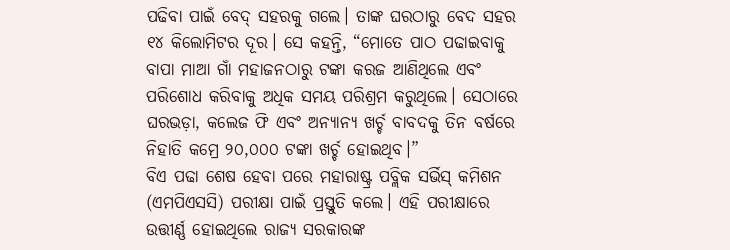ପଢିବା ପାଇଁ ବେଦ୍ ସହରକୁ ଗଲେ। ତାଙ୍କ ଘରଠାରୁ ବେଦ ସହର ୧୪ କିଲୋମିଟର ଦୂର। ସେ କହନ୍ତି, “ମୋତେ ପାଠ ପଢାଇବାକୁ ବାପା ମାଆ ଗାଁ ମହାଜନଠାରୁ ଟଙ୍କା କରଜ ଆଣିଥିଲେ ଏବଂ ପରିଶୋଧ କରିବାକୁ ଅଧିକ ସମୟ ପରିଶ୍ରମ କରୁଥିଲେ। ସେଠାରେ ଘରଭଡ଼ା, କଲେଜ ଫି ଏବଂ ଅନ୍ୟାନ୍ୟ ଖର୍ଚ୍ଚ ବାବଦକୁ ତିନ ବର୍ଷରେ ନିହାତି କମ୍ରେ ୨୦,୦୦୦ ଟଙ୍କା ଖର୍ଚ୍ଚ ହୋଇଥିବ।”
ବିଏ ପଢା ଶେଷ ହେବା ପରେ ମହାରାଷ୍ଟ୍ର ପବ୍ଲିକ ସର୍ଭିସ୍ କମିଶନ (ଏମପିଏସସି) ପରୀକ୍ଷା ପାଇଁ ପ୍ରସ୍ତୁତି କଲେ। ଏହି ପରୀକ୍ଷାରେ ଉତ୍ତୀର୍ଣ୍ଣ ହୋଇଥିଲେ ରାଜ୍ୟ ସରକାରଙ୍କ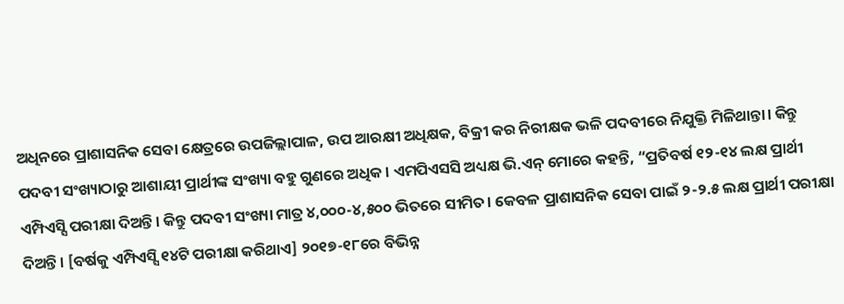ଅଧିନରେ ପ୍ରାଶାସନିକ ସେବା କ୍ଷେତ୍ରରେ ଉପଜିଲ୍ଲାପାଳ, ଉପ ଆରକ୍ଷୀ ଅଧିକ୍ଷକ, ବିକ୍ରୀ କର ନିରୀକ୍ଷକ ଭଳି ପଦବୀରେ ନିଯୁକ୍ତି ମିଳିଥାନ୍ତା। କିନ୍ତୁ ପଦବୀ ସଂଖ୍ୟାଠାରୁ ଆଶାୟୀ ପ୍ରାର୍ଥୀଙ୍କ ସଂଖ୍ୟା ବହୁ ଗୁଣରେ ଅଧିକ। ଏମପିଏସସି ଅଧ୍ୟକ୍ଷ ଭି.ଏନ୍ ମୋରେ କହନ୍ତି, “ପ୍ରତିବର୍ଷ ୧୨-୧୪ ଲକ୍ଷ ପ୍ରାର୍ଥୀ ଏମ୍ପିଏସ୍ସି ପରୀକ୍ଷା ଦିଅନ୍ତି। କିନ୍ତୁ ପଦବୀ ସଂଖ୍ୟା ମାତ୍ର ୪,୦୦୦-୪,୫୦୦ ଭିତରେ ସୀମିତ। କେବଳ ପ୍ରାଶାସନିକ ସେବା ପାଇଁ ୨-୨.୫ ଲକ୍ଷ ପ୍ରାର୍ଥୀ ପରୀକ୍ଷା ଦିଅନ୍ତି। [ବର୍ଷକୁ ଏମ୍ପିଏସ୍ସି ୧୪ଟି ପରୀକ୍ଷା କରିଥାଏ] ୨୦୧୭-୧୮ରେ ବିଭିନ୍ନ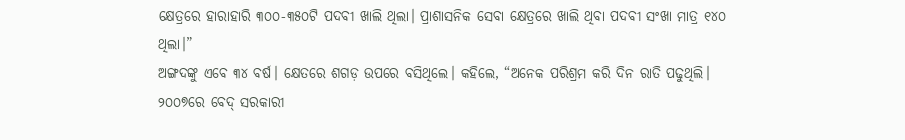କ୍ଷେତ୍ରରେ ହାରାହାରି ୩୦୦-୩୫୦ଟି ପଦବୀ ଖାଲି ଥିଲା। ପ୍ରାଶାସନିକ ସେବା କ୍ଷେତ୍ରରେ ଖାଲି ଥିବା ପଦବୀ ସଂଖା ମାତ୍ର ୧୪୦ ଥିଲା।”
ଅଙ୍ଗଦଙ୍କୁ ଏବେ ୩୪ ବର୍ଷ। କ୍ଷେତରେ ଶଗଡ଼ ଉପରେ ବସିଥିଲେ। କହିଲେ, “ଅନେକ ପରିଶ୍ରମ କରି ଦିନ ରାତି ପଢୁଥିଲି। ୨୦୦୭ରେ ବେଦ୍ ସରକାରୀ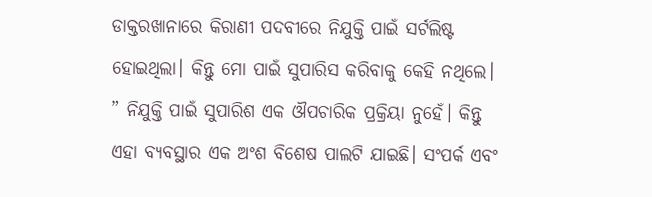ଡାକ୍ତରଖାନାରେ କିରାଣୀ ପଦବୀରେ ନିଯୁକ୍ତି ପାଇଁ ସର୍ଟଲିଷ୍ଟ ହୋଇଥିଲା। କିନ୍ତୁ ମୋ ପାଇଁ ସୁପାରିସ କରିବାକୁ କେହି ନଥିଲେ। ” ନିଯୁକ୍ତି ପାଇଁ ସୁପାରିଶ ଏକ ଔପଚାରିକ ପ୍ରକ୍ରିୟା ନୁହେଁ। କିନ୍ତୁ ଏହା ବ୍ୟବସ୍ଥାର ଏକ ଅଂଶ ବିଶେଷ ପାଲଟି ଯାଇଛି। ସଂପର୍କ ଏବଂ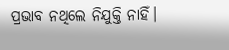ପ୍ରଭାବ ନଥିଲେ ନିଯୁକ୍ତି ନାହିଁ।